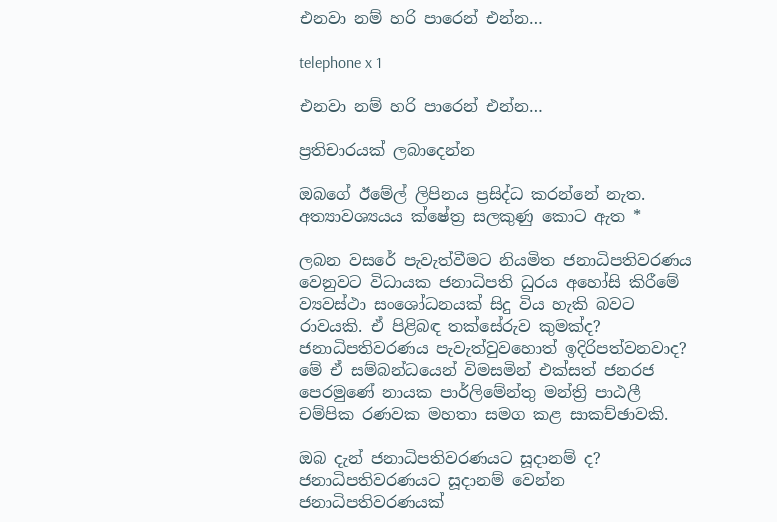එනවා නම් හරි පාරෙන් එන්න…

telephone x 1

එනවා නම් හරි පාරෙන් එන්න…

ප්‍රතිචාරයක් ලබාදෙන්න

ඔබගේ ඊමේල් ලිපිනය ප්‍රසිද්ධ කරන්නේ නැත. අත්‍යාවශ්‍යයය ක්ෂේත්‍ර සලකුණු කොට ඇත *

ලබන වසරේ පැවැත්වීමට නියමිත ජනාධිපතිවරණය වෙනුවට විධායක ජනාධිපති ධුරය අහෝසි කිරීමේ ව්‍යවස්ථා සංශෝධනයක් සිදු විය හැකි බවට රාවයකි. ඒ පිළිබඳ තක්සේරුව කුමක්ද? ජනාධිපතිවරණය පැවැත්වුවහොත් ඉදිරිපත්වනවාද? මේ ඒ සම්බන්ධයෙන් විමසමින් එක්සත් ජනරජ පෙරමුණේ නායක පාර්ලිමේන්තු මන්ත්‍රි පාඨලී චම්පික රණවක මහතා සමග කළ සාකච්ඡාවකි.

ඔබ දැන් ජනාධිපතිවරණයට සූදානම් ද?
ජනාධිපතිවරණයට සූදානම් වෙන්න ජනාධිපතිවරණයක්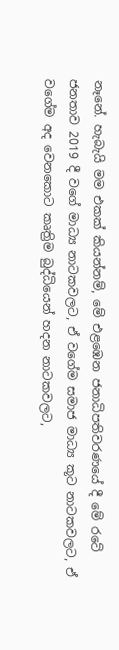නෑනේ. හැබැයි මම එකක් කියන්නම්, මේ එළඹෙන ජනාධිපතිවරණයේ දී මේ රටේ ජනතාව 2019 දී වගේ මාධ්‍ය නාටකවලට, ඒ වගේම සමාජ මාධ්‍ය කූට නාටකවලට, ඒ වගේම අද වෙනකොට කෘත්‍රිම බුද්ධියෙන් හදන නාටකවලට,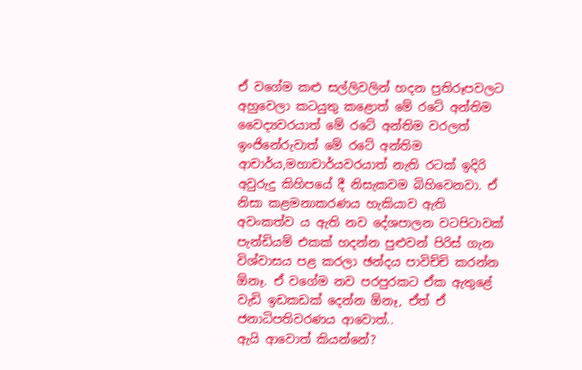ඒ වගේම කළු සල්ලිවලින් හදන ප්‍රතිරූපවලට අහුවෙලා කටයුතු කළොත් මේ රටේ අන්තිම වෛද්‍යවරයාත් මේ රටේ අන්තිම වරලත් ඉංජිනේරුවාත් මේ රටේ අන්තිම ආචාර්ය,මහාචාර්යවරයාත් නැති රටක් ඉදිරි අවුරුදු කිහිපයේ දී නිසැකවම බිහිවෙනවා. ඒ නිසා කළමනාකරණය හැකියාව ඇති අවංකත්ව ය ඇති නව දේශපාලන වටපිටාවක් පැන්ඩියම් එකක් හදන්න පුළුවන් පිරිස් ගැන විශ්වාසය පළ කරලා ඡන්දය පාවිච්චි කරන්න ඕනෑ. ඒ වගේම නව පරපුරකට ඒක ඇතුළේ වැඩි ඉඩකඩක් දෙන්න ඕනෑ, ඒත් ඒ ජනාධිපතිවරණය ආවොත්..
ඇයි ආවොත් කියන්නේ?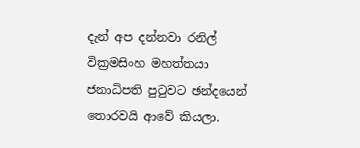දැන් අප දන්නවා රනිල් වික්‍රමසිංහ මහත්තයා ජනාධිපති පුටුවට ඡන්දයෙන් තොරවයි ආවේ කියලා.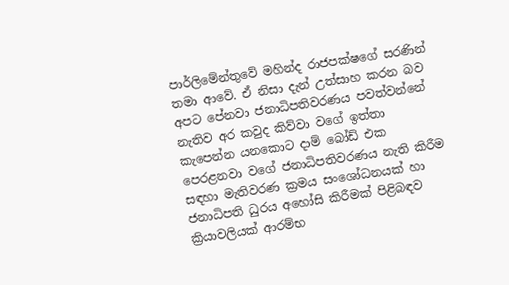පාර්ලිමේන්තුවේ මහින්ද රාජපක්ෂගේ සරණින් තමා ආවේ. ඒ නිසා දැන් උත්සාහ කරන බව අපට පේනවා ජනාධිපතිවරණය පවත්වන්නේ නැතිව අර කවුද කිව්වා වගේ ඉත්තා කැපෙන්න යනකොට දාම් බෝඩ් එක පෙරළනවා වගේ ජනාධිපතිවරණය නැති කිරීම සඳහා මැතිවරණ ක්‍රමය සංශෝධනයක් හා ජනාධිපති ධුරය අහෝසි කිරීමක් පිළිබඳව ක්‍රියාවලියක් ආරම්භ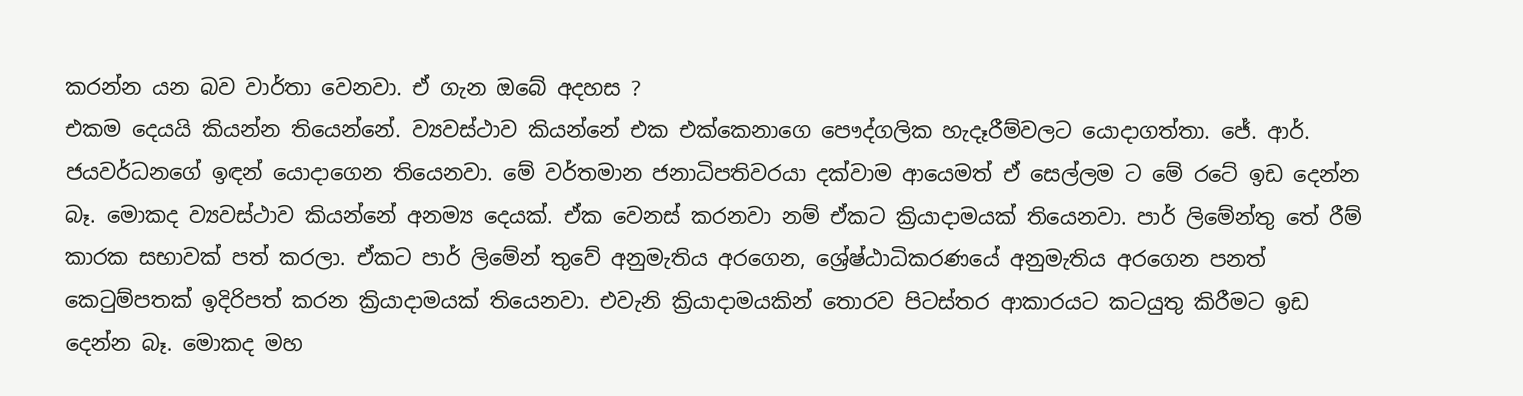කරන්න යන බව වාර්තා වෙනවා. ඒ ගැන ඔබේ අදහස ?
එකම දෙයයි කියන්න තියෙන්නේ. ව්‍යවස්ථාව කියන්නේ එක එක්කෙනාගෙ පෞද්ගලික හැදෑරීම්වලට යොදාගත්තා. ජේ. ආර්. ජයවර්ධනගේ ඉඳන් යොදාගෙන තියෙනවා. මේ වර්තමාන ජනාධිපතිවරයා දක්වාම ආයෙමත් ඒ සෙල්ලම ට මේ රටේ ඉඩ දෙන්න බෑ. මොකද ව්‍යවස්ථාව කියන්නේ අනම්‍ය දෙයක්. ඒක වෙනස් කරනවා නම් ඒකට ක්‍රියාදාමයක් තියෙනවා. පාර් ලිමේන්තු තේ රීම් කාරක සභාවක් පත් කරලා. ඒකට පාර් ලිමේන් තුවේ අනුමැතිය අරගෙන, ශ්‍රේෂ්ඨාධිකරණයේ අනුමැතිය අරගෙන පනත් කෙටුම්පතක් ඉදිරිපත් කරන ක්‍රියාදාමයක් තියෙනවා. එවැනි ක්‍රියාදාමයකින් තොරව පිටස්තර ආකාරයට කටයුතු කිරීමට ඉඩ දෙන්න බෑ. මොකද මහ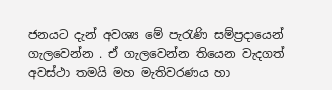ජනයට දැන් අවශ්‍ය මේ පැරැණි සම්ප්‍රදායෙන් ගැලවෙන්න . ඒ ගැලවෙන්න තියෙන වැදගත් අවස්ථා තමයි මහ මැතිවරණය හා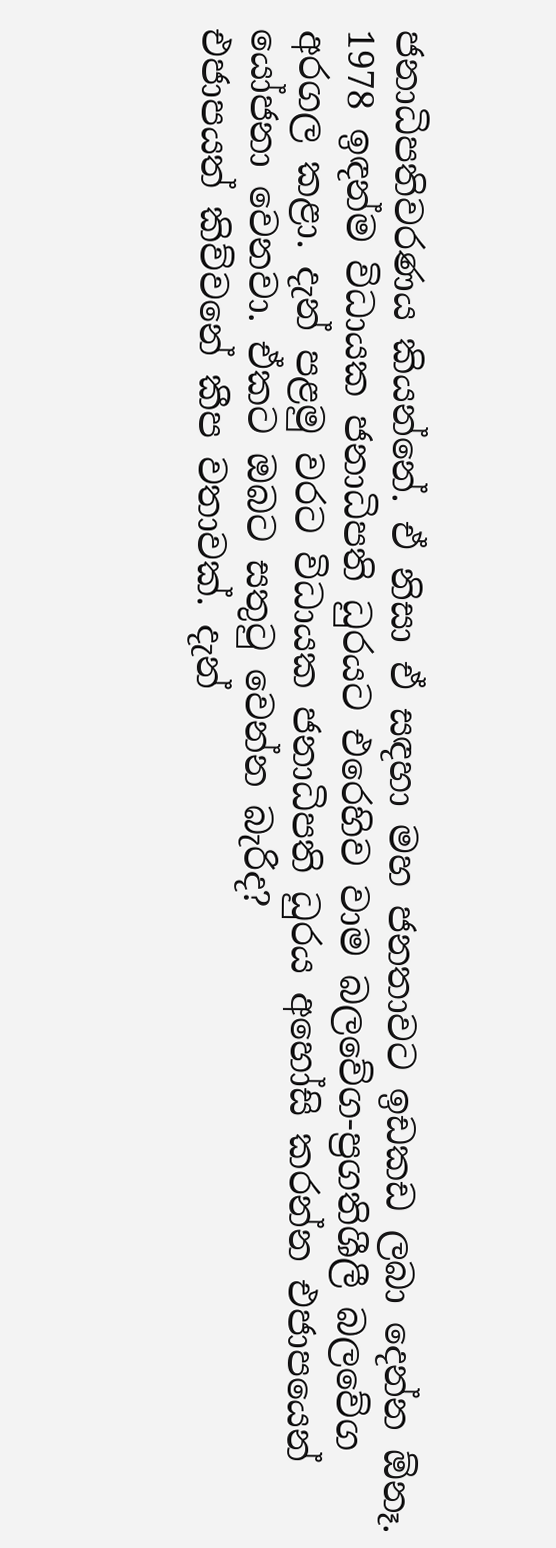ජනාධිපතිවරණය කියන්නේ. ඒ නිසා ඒ සඳහා මහ ජනතාවට ඉඩකඩ ලබා දෙන්න ඕනෑ.
1978 ඉඳන්ම විධායක ජනාධිපති ධුරයට එරෙහිව වාම බලවේග-ප්‍රගතිශීලී බලවේග අරගල කළා. දැන් පළමු වරට විධායක ජනාධිපති ධුරය අහෝසි කරන්න එජාපයෙන් යෝජනා වෙනවා. ඒකට ඔබට සතුටු වෙන්න බැරිද?
එජාපයත් කිව්වනේ කීප වතාවක්. දැන්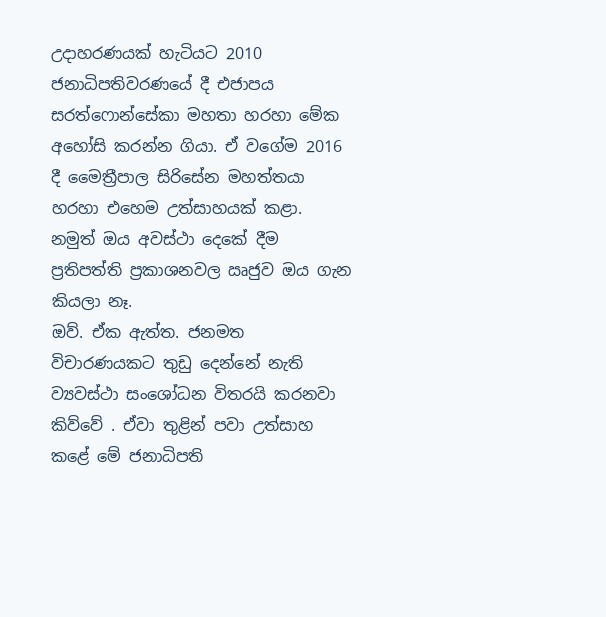උදාහරණයක් හැටියට 2010 ජනාධිපතිවරණයේ දී එජාපය සරත්ෆොන්සේකා මහතා හරහා මේක අහෝසි කරන්න ගියා. ඒ වගේම 2016 දී මෛත්‍රීපාල සිරිසේන මහත්තයා හරහා එහෙම උත්සාහයක් කළා.
නමුත් ඔය අවස්ථා දෙකේ දීම ප්‍රතිපත්ති ප්‍රකාශනවල ඍජුව ඔය ගැන කියලා නෑ.
ඔව්. ඒක ඇත්ත. ජනමත විචාරණයකට තුඩු දෙන්නේ නැති ව්‍යවස්ථා සංශෝධන විතරයි කරනවා කිව්වේ . ඒවා තුළින් පවා උත්සාහ කළේ මේ ජනාධිපති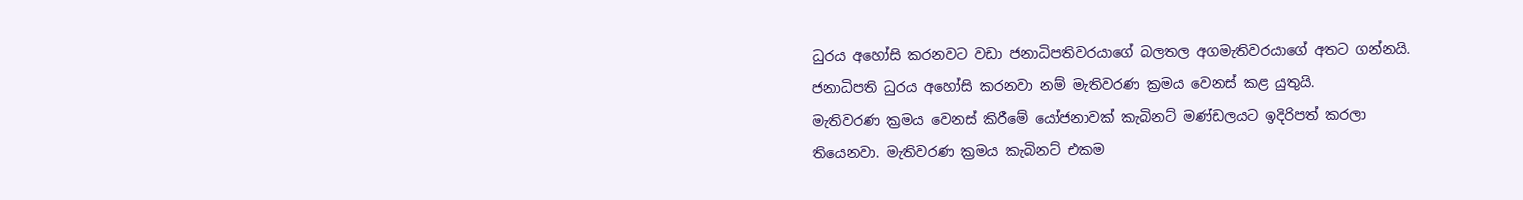ධුරය අහෝසි කරනවට වඩා ජනාධිපතිවරයාගේ බලතල අගමැතිවරයාගේ අතට ගන්නයි. ජනාධිපති ධුරය අහෝසි කරනවා නම් මැතිවරණ ක්‍රමය වෙනස් කළ යුතුයි.
මැතිවරණ ක්‍රමය වෙනස් කිරීමේ යෝජනාවක් කැබිනට් මණ්ඩලයට ඉදිරිපත් කරලා තියෙනවා. මැතිවරණ ක්‍රමය කැබිනට් එකම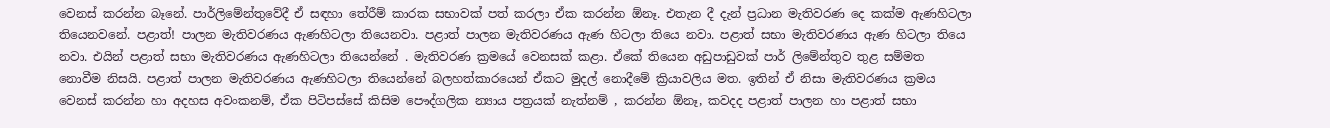වෙනස් කරන්න බෑනේ. පාර්ලිමේන්තුවේදී ඒ සඳහා තේරීම් කාරක සභාවක් පත් කරලා ඒක කරන්න ඕනෑ. එතැන දී දැන් ප්‍රධාන මැතිවරණ දෙ කක්ම ඇණහිටලා තියෙනවනේ. පළාත්! පාලන මැතිවරණය ඇණහිටලා තියෙනවා. පළාත් පාලන මැතිවරණය ඇණ හිටලා තියෙ නවා. පළාත් සභා මැතිවරණය ඇණ හිටලා තියෙ නවා. එයින් පළාත් සභා මැතිවරණය ඇණහිටලා තියෙන්නේ . මැතිවරණ ක්‍රමයේ වෙනසක් කළා. ඒකේ තියෙන අඩුපාඩුවක් පාර් ලිමේන්තුව තුළ සම්මත නොවීම නිසයි. පළාත් පාලන මැතිවරණය ඇණහිටලා තියෙන්නේ බලහත්කාරයෙන් ඒකට මුදල් නොදීමේ ක්‍රියාවලිය මත. ඉතින් ඒ නිසා මැතිවරණය ක්‍රමය වෙනස් කරන්න හා අදහස අවංකනම්, ඒක පිටිපස්සේ කිසිම පෞද්ගලික න්‍යාය පත්‍රයක් නැත්නම් , කරන්න ඕනෑ, කවදද පළාත් පාලන හා පළාත් සභා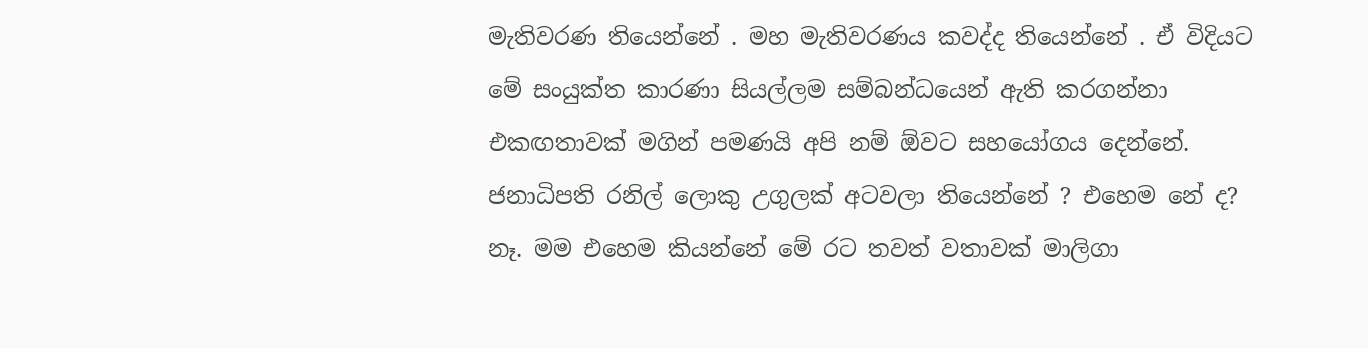මැතිවරණ තියෙන්නේ . මහ මැතිවරණය කවද්ද තියෙන්නේ . ඒ විදියට මේ සංයුක්ත කාරණා සියල්ලම සම්බන්ධයෙන් ඇති කරගන්නා එකඟතාවක් මගින් පමණයි අපි නම් ඕවට සහයෝගය දෙන්නේ.
ජනාධිපති රනිල් ලොකු උගුලක් අටවලා තියෙන්නේ ? එහෙම නේ ද?
නෑ. මම එහෙම කියන්නේ මේ රට තවත් වතාවක් මාලිගා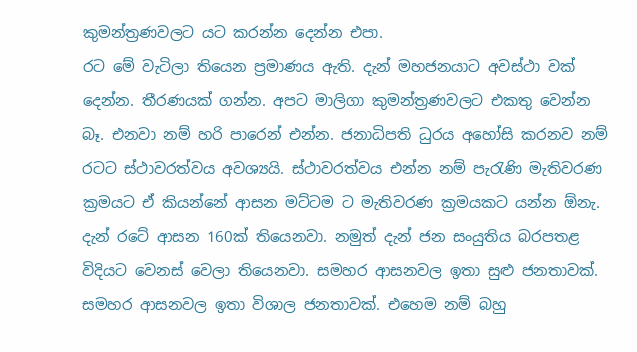කුමන්ත්‍රණවලට යට කරන්න දෙන්න එපා.
රට මේ වැටිලා තියෙන ප්‍රමාණය ඇති. දැන් මහජනයාට අවස්ථා වක් දෙන්න. තීරණයක් ගන්න. අපට මාලිගා කුමන්ත්‍රණවලට එකතු වෙන්න බෑ. එනවා නම් හරි පාරෙන් එන්න. ජනාධිපති ධුරය අහෝසි කරනව නම් රටට ස්ථාවරත්වය අවශ්‍යයි. ස්ථාවරත්වය එන්න නම් පැරැණි මැතිවරණ ක්‍රමයට ඒ කියන්නේ ආසන මට්ටම ට මැතිවරණ ක්‍රමයකට යන්න ඕනැ.
දැන් රටේ ආසන 160ක් තියෙනවා. නමුත් දැන් ජන සංයුතිය බරපතළ විදියට වෙනස් වෙලා තියෙනවා. සමහර ආසනවල ඉතා සුළු ජනතාවක්. සමහර ආසනවල ඉතා විශාල ජනතාවක්. එහෙම නම් බහු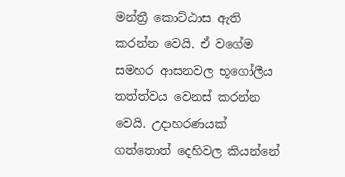මන්ත්‍රී කොට්ඨාස ඇති කරන්න වෙයි. ඒ වගේම සමහර ආසනවල භූගෝලීය තත්ත්වය වෙනස් කරන්න වෙයි. උදාහරණයක් ගත්තොත් දෙහිවල කියන්නේ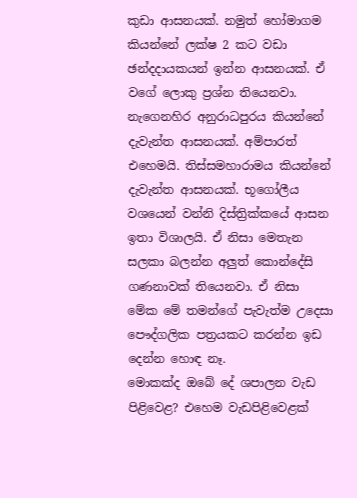කුඩා ආසනයක්. නමුත් හෝමාගම කියන්නේ ලක්ෂ 2 කට වඩා ඡන්දදායකයන් ඉන්න ආසනයක්. ඒ වගේ ලොකු ප්‍රශ්න තියෙනවා. නැගෙනහිර අනුරාධපුරය කියන්නේ දැවැන්ත ආසනයක්. අම්පාරත් එහෙමයි. තිස්සමහාරාමය කියන්නේ දැවැන්ත ආසනයක්. භූගෝලීය වශයෙන් වන්නි දිස්ත්‍රික්කයේ ආසන ඉතා විශාලයි. ඒ නිසා මෙතැන සලකා බලන්න අලුත් කොන්දේසි ගණනාවක් තියෙනවා. ඒ නිසා මේක මේ තමන්ගේ පැවැත්ම උදෙසා පෞද්ගලික පත්‍රයකට කරන්න ඉඩ දෙන්න හොඳ නෑ.
මොකක්ද ඔබේ දේ ශපාලන වැඩ පිළිවෙළ? එහෙම වැඩපිළිවෙළක්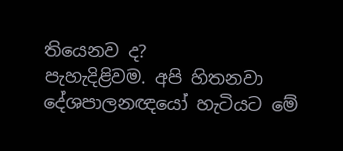තියෙනව ද?
පැහැදිළිවම. අපි හිතනවා දේශපාලනඥයෝ හැටියට මේ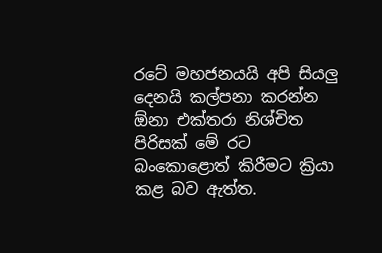රටේ මහජනයයි අපි සියලු දෙනයි කල්පනා කරන්න ඕනා එක්තරා නිශ්චිත පිරිසක් මේ රට බංකොළොත් කිරීමට ක්‍රියා කළ බව ඇත්ත.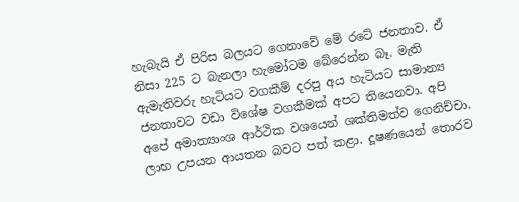හැබැයි ඒ පිරිස බලයට ගෙනාවේ මේ රටේ ජනතාව. ඒ නිසා 225 ට බැනලා හැමෝටම බේරෙන්න බෑ. මැති ඇමැතිවරු හැටියට වගකීම් දරපු අය හැටියට සාමාන්‍ය ජනතාවට වඩා විශේෂ වගකීමක් අපට තියෙනවා. අපි අපේ අමාත්‍යාංශ ආර්ථික වශයෙන් ශක්තිමත්ව ගෙනිච්චා. ලාභ උපයන ආයතන බවට පත් කළා. දූෂණයෙන් තොරව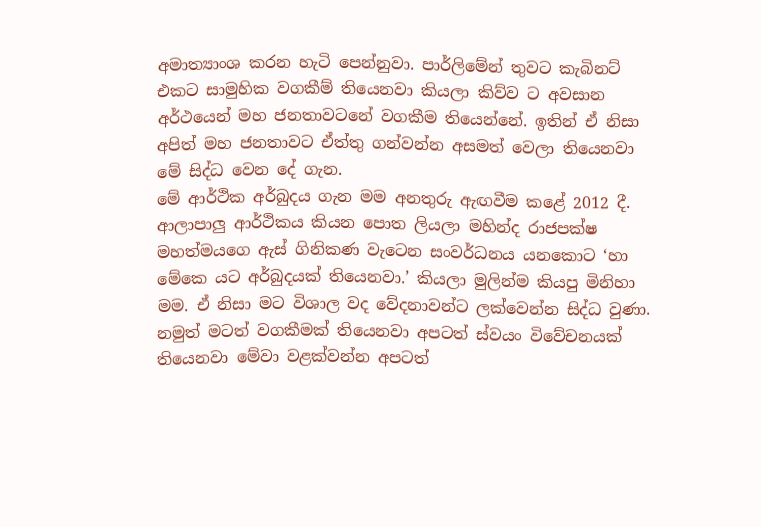අමාත්‍යාංශ කරන හැටි පෙන්නුවා. පාර්ලිමේන් තුවට කැබිනට් එකට සාමුහික වගකීම් තියෙනවා කියලා කිව්ව ට අවසාන අර්ථයෙන් මහ ජනතාවටනේ වගකීම තියෙන්නේ. ඉතින් ඒ නිසා අපිත් මහ ජනතාවට ඒත්තු ගන්වන්න අසමත් වෙලා තියෙනවා මේ සිද්ධ වෙන දේ ගැන.
මේ ආර්ථික අර්බුදය ගැන මම අනතුරු ඇඟවීම කළේ 2012 දී. ආලාපාලු ආර්ථිකය කියන පොත ලියලා මහින්ද රාජපක්ෂ මහත්මයගෙ ඇස් ගිනිකණ වැටෙන සංවර්ධනය යනකොට ‘හා මේකෙ යට අර්බුදයක් තියෙනවා.’ කියලා මුලින්ම කියපු මිනිහා මම. ඒ නිසා මට විශාල වද වේදනාවන්ට ලක්වෙන්න සිද්ධ වුණා. නමුත් මටත් වගකීමක් තියෙනවා අපටත් ස්වයං විවේචනයක් තියෙනවා මේවා වළක්වන්න අපටත්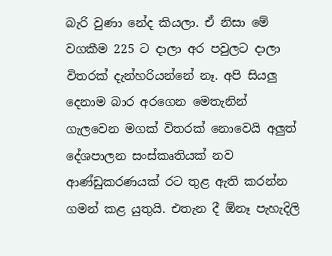බැරි වුණා නේද කියලා. ඒ නිසා මේ වගකීම 225 ට දාලා අර පවුලට දාලා විතරක් දැන්හරියන්නේ නෑ. අපි සියලු දෙනාම බාර අරගෙන මෙතැනින් ගැලවෙන මගක් විතරක් නොවෙයි අලුත් දේශපාලන සංස්කෘතියක් නව ආණ්ඩුකරණයක් රට තුළ ඇති කරන්න ගමන් කළ යුතුයි. එතැන දී ඕනෑ පැහැදිලි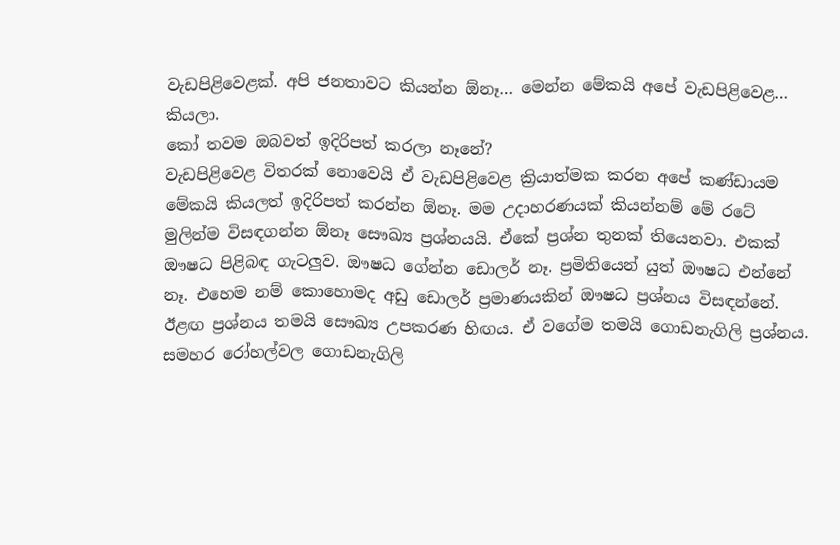වැඩපිළිවෙළක්. අපි ජනතාවට කියන්න ඕනෑ… මෙන්න මේකයි අපේ වැඩපිළිවෙළ… කියලා.
කෝ තවම ඔබවත් ඉදිරිපත් කරලා නෑනේ?
වැඩපිළිවෙළ විතරක් නොවෙයි ඒ වැඩපිළිවෙළ ක්‍රියාත්මක කරන අපේ කණ්ඩායම මේකයි කියලත් ඉදිරිපත් කරන්න ඕනෑ. මම උදාහරණයක් කියන්නම් මේ රටේ මුලින්ම විසඳගන්න ඕනෑ සෞඛ්‍ය ප්‍රශ්නයයි. ඒකේ ප්‍රශ්න තුනක් තියෙනවා. එකක් ඖෂධ පිළිබඳ ගැටලුව. ඖෂධ ගේන්න ඩොලර් නෑ. ප්‍රමිතියෙන් යුත් ඖෂධ එන්නේ නෑ. එහෙම නම් කොහොමද අඩු ඩොලර් ප්‍රමාණයකින් ඖෂධ ප්‍රශ්නය විසඳන්නේ. ඊළඟ ප්‍රශ්නය තමයි සෞඛ්‍ය උපකරණ හිඟය. ඒ වගේම තමයි ගොඩනැගිලි ප්‍රශ්නය. සමහර රෝහල්වල ගොඩනැගිලි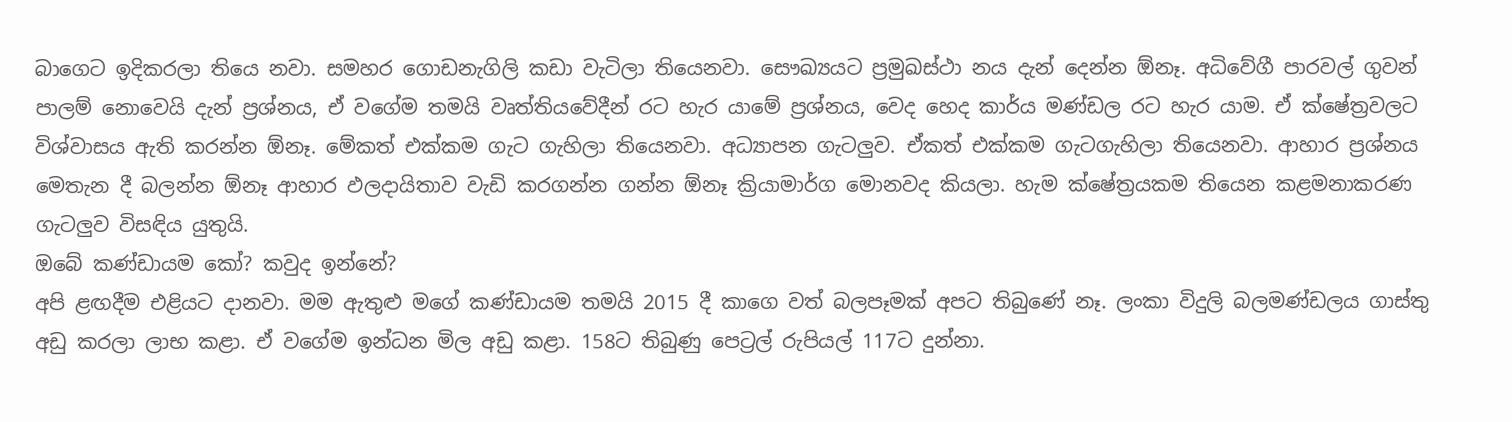බාගෙට ඉදිකරලා තියෙ නවා. සමහර ගොඩනැගිලි කඩා වැටිලා තියෙනවා. සෞඛ්‍යයට ප්‍රමුඛස්ථා නය දැන් දෙන්න ඕනෑ. අධිවේගී පාරවල් ගුවන් පාලම් නොවෙයි දැන් ප්‍රශ්නය, ඒ වගේම තමයි වෘත්තියවේදීන් රට හැර යාමේ ප්‍රශ්නය, වෙද හෙද කාර්ය මණ්ඩල රට හැර යාම. ඒ ක්ෂේත්‍රවලට විශ්වාසය ඇති කරන්න ඕනෑ. මේකත් එක්කම ගැට ගැහිලා තියෙනවා. අධ්‍යාපන ගැටලුව. ඒකත් එක්කම ගැටගැහිලා තියෙනවා. ආහාර ප්‍රශ්නය මෙතැන දී බලන්න ඕනෑ ආහාර ඵලදායිතාව වැඩි කරගන්න ගන්න ඕනෑ ක්‍රියාමාර්ග මොනවද කියලා. හැම ක්ෂේත්‍රයකම තියෙන කළමනාකරණ ගැටලුව විසඳිය යුතුයි.
ඔබේ කණ්ඩායම කෝ? කවුද ඉන්නේ?
අපි ළඟදීම එළියට දානවා. මම ඇතුළු මගේ කණ්ඩායම තමයි 2015 දී කාගෙ වත් බලපෑමක් අපට තිබුණේ නෑ. ලංකා විදුලි බලමණ්ඩලය ගාස්තු අඩු කරලා ලාභ කළා. ඒ වගේම ඉන්ධන මිල අඩු කළා. 158ට තිබුණු පෙට්‍රල් රුපියල් 117ට දුන්නා.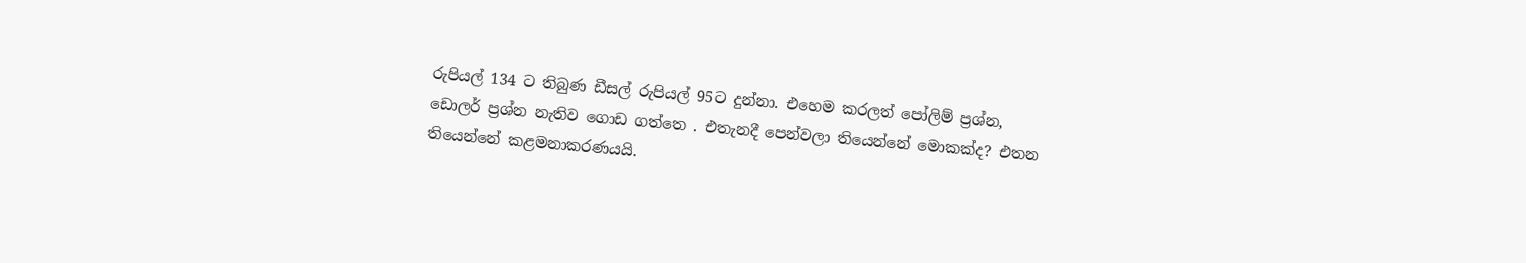රුපියල් 134 ට තිබුණ ඩීසල් රුපියල් 95ට දුන්නා. එහෙම කරලත් පෝලිම් ප්‍රශ්න, ඩොලර් ප්‍රශ්න නැතිව ගොඩ ගත්තෙ . එතැනදී පෙන්වලා තියෙන්නේ මොකක්ද? එතන තියෙන්නේ කළමනාකරණයයි.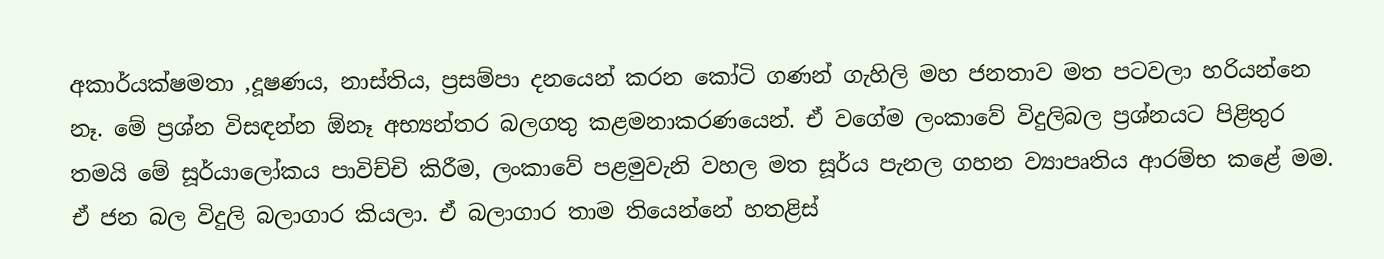අකාර්යක්ෂමතා ,දූෂණය, නාස්තිය, ප්‍රසම්පා දනයෙන් කරන කෝටි ගණන් ගැහිලි මහ ජනතාව මත පටවලා හරියන්නෙ නෑ. මේ ප්‍රශ්න විසඳන්න ඕනෑ අභ්‍යන්තර බලගතු කළමනාකරණයෙන්. ඒ වගේම ලංකාවේ විදුලිබල ප්‍රශ්නයට පිළිතුර තමයි මේ සූර්යාලෝකය පාවිච්චි කිරීම, ලංකාවේ පළමුවැනි වහල මත සූර්ය පැනල ගහන ව්‍යාපෘතිය ආරම්භ කළේ මම. ඒ ජන බල විදුලි බලාගාර කියලා. ඒ බලාගාර තාම තියෙන්නේ හතළිස්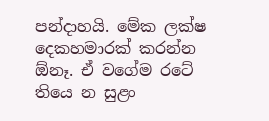පන්දාහයි. මේක ලක්ෂ දෙකහමාරක් කරන්න ඕනෑ. ඒ වගේම රටේ තියෙ න සුළං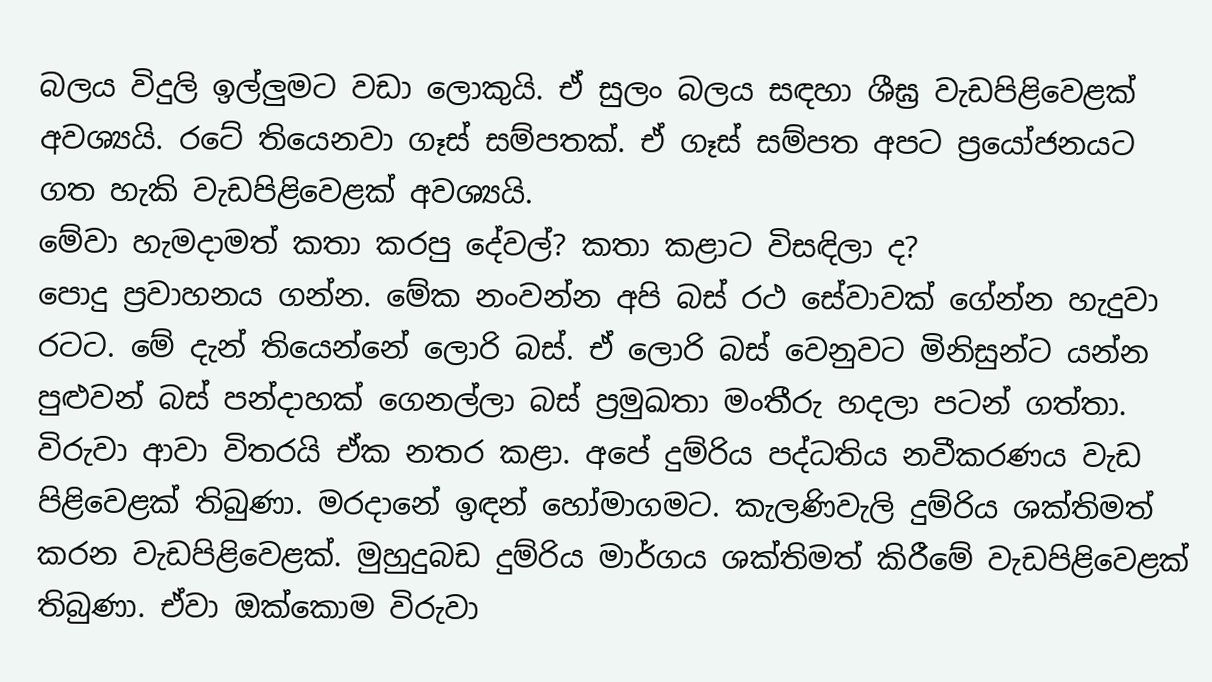බලය විදුලි ඉල්ලුමට වඩා ලොකුයි. ඒ සුලං බලය සඳහා ශීඝ්‍ර වැඩපිළිවෙළක් අවශ්‍යයි. රටේ තියෙනවා ගෑස් සම්පතක්. ඒ ගෑස් සම්පත අපට ප්‍රයෝජනයට ගත හැකි වැඩපිළිවෙළක් අවශ්‍යයි.
මේවා හැමදාමත් කතා කරපු දේවල්? කතා කළාට විසඳිලා ද?
පොදු ප්‍රවාහනය ගන්න. මේක නංවන්න අපි බස් රථ සේවාවක් ගේන්න හැදුවා රටට. මේ දැන් තියෙන්නේ ලොරි බස්. ඒ ලොරි බස් වෙනුවට මිනිසුන්ට යන්න පුළුවන් බස් පන්දාහක් ගෙනල්ලා බස් ප්‍රමුඛතා මංතීරු හදලා පටන් ගත්තා. විරුවා ආවා විතරයි ඒක නතර කළා. අපේ දුම්රිය පද්ධතිය නවීකරණය වැඩ පිළිවෙළක් තිබුණා. මරදානේ ඉඳන් හෝමාගමට. කැලණිවැලි දුම්රිය ශක්තිමත් කරන වැඩපිළිවෙළක්. මුහුදුබඩ දුම්රිය මාර්ගය ශක්තිමත් කිරීමේ වැඩපිළිවෙළක් තිබුණා. ඒවා ඔක්කොම විරුවා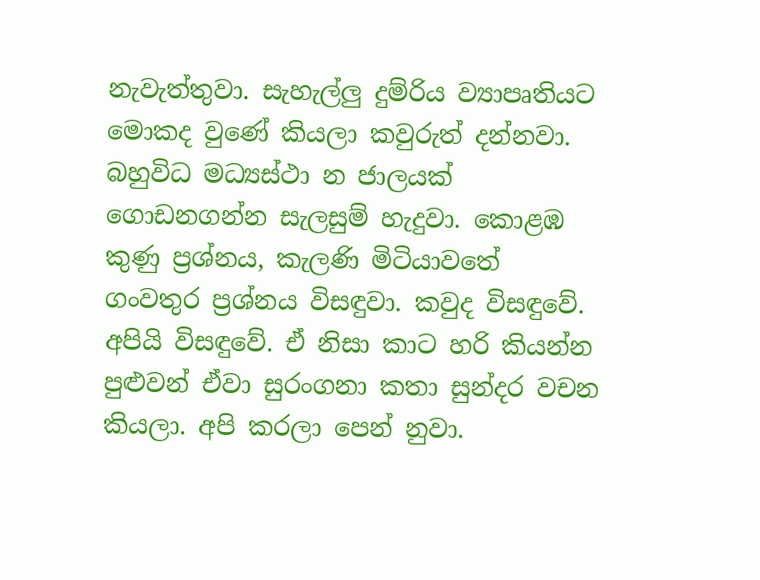නැවැත්තුවා. සැහැල්ලු දුම්රිය ව්‍යාපෘතියට මොකද වුණේ කියලා කවුරුත් දන්නවා. බහුවිධ මධ්‍යස්ථා න ජාලයක් ගොඩනගන්න සැලසුම් හැදුවා. කොළඹ කුණු ප්‍රශ්නය, කැලණි මිටියාවතේ ගංවතුර ප්‍රශ්නය විසඳුවා. කවුද විසඳුවේ. අපියි විසඳුවේ. ඒ නිසා කාට හරි කියන්න පුළුවන් ඒවා සුරංගනා කතා සුන්දර වචන කියලා. අපි කරලා පෙන් නුවා.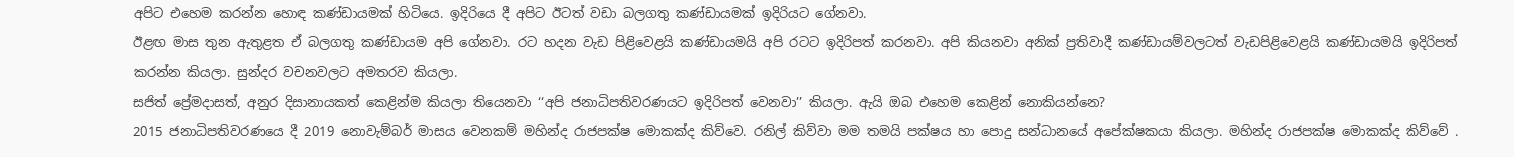අපිට එහෙම කරන්න හොඳ කණ්ඩායමක් හිටියෙ. ඉදිරියෙ දී අපිට ඊටත් වඩා බලගතු කණ්ඩායමක් ඉදිරියට ගේනවා.
ඊළඟ මාස තුන ඇතුළත ඒ බලගතු කණ්ඩායම අපි ගේනවා. රට හදන වැඩ පිළිවෙළයි කණ්‍ඩායමයි අපි රටට ඉදිරිපත් කරනවා. අපි කියනවා අනික් ප්‍රතිවාදී කණ්ඩායම්වලටත් වැඩපිළිවෙළයි කණ්ඩායමයි ඉදිරිපත් කරන්න කියලා. සුන්දර වචනවලට අමතරව කියලා.
සජිත් ප්‍රේමදාසත්, අනුර දිසානායකත් කෙළින්ම කියලා තියෙනවා ‘‘අපි ජනාධිපතිවරණයට ඉදිරිපත් වෙනවා’’ කියලා. ඇයි ඔබ එහෙම කෙළින් නොකියන්නෙ?
2015 ජනාධිපතිවරණයෙ දී 2019 නොවැම්බර් මාසය වෙනකම් මහින්ද රාජපක්ෂ මොකක්ද කිව්වෙ. රනිල් කිව්වා මම තමයි පක්ෂය හා පොදු සන්ධානයේ අපේක්ෂකයා කියලා. මහින්ද රාජපක්ෂ මොකක්ද කිව්වේ .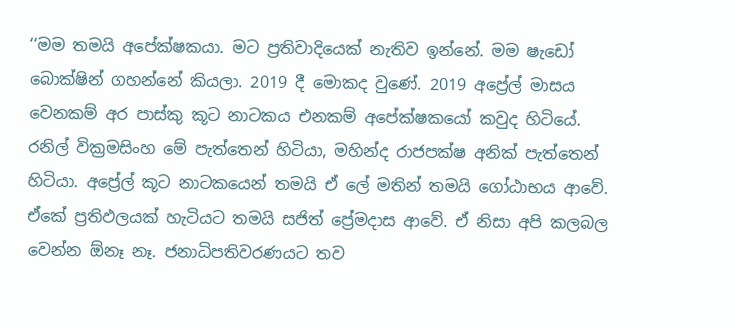‘‘මම තමයි අපේක්ෂකයා. මට ප්‍රතිවාදියෙක් නැතිව ඉන්නේ. මම ෂැඩෝ බොක්ෂින් ගහන්නේ කියලා. 2019 දී මොකද වුණේ. 2019 අප්‍රේල් මාසය වෙනකම් අර පාස්කු කූට නාටකය එනකම් අපේක්ෂකයෝ කවුද හිටියේ. රනිල් වික්‍රමසිංහ මේ පැත්තෙන් හිටියා, මහින්ද රාජපක්ෂ අනික් පැත්තෙන් හිටියා. අප්‍රේල් කූට නාටකයෙන් තමයි ඒ ලේ මතින් තමයි ගෝඨාභය ආවේ. ඒකේ ප්‍රතිඵලයක් හැටියට තමයි සජිත් ප්‍රේමදාස ආවේ. ඒ නිසා අපි කලබල වෙන්න ඕනෑ නෑ. ජනාධිපතිවරණයට තව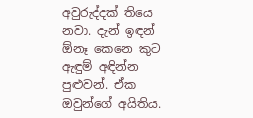අවුරුද්දක් තියෙ නවා. දැන් ඉඳන් ඕනෑ කෙනෙ කුට ඇඳුම් අඳින්න පුළුවන්. ඒක ඔවුන්ගේ අයිතිය.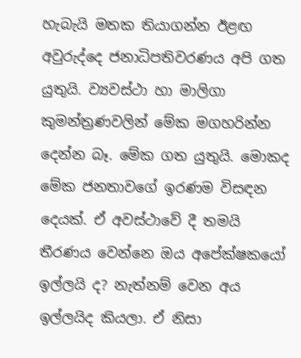හැබැයි මතක තියාගන්න ඊළඟ අවුරුද්දෙ ජනාධිපතිවරණය අපි ගත යුතුයි. ව්‍යවස්ථා හා මාලිගා කුමන්ත්‍රණවලින් මේක මගහරින්න දෙන්න බෑ. මේක ගත යුතුයි. මොකද මේක ජනතාවගේ ඉරණම විසඳන දෙයක්. ඒ අවස්ථාවේ දී තමයි තීරණය වෙන්නෙ ඔය අපේක්ෂකයෝ ඉල්ලයි ද? නැත්නම් වෙන අය ඉල්ලයිද කියලා. ඒ නිසා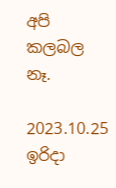අපි කලබල නෑ.

2023.10.25 ඉරිදා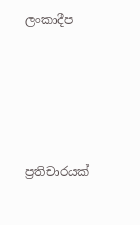ලංකාදීප





ප්‍රතිචාරයක්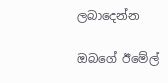ලබාදෙන්න

ඔබගේ ඊමේල්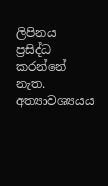ලිපිනය ප්‍රසිද්ධ කරන්නේ නැත. අත්‍යාවශ්‍යයය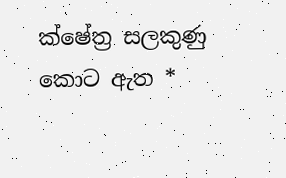ක්ෂේත්‍ර සලකුණු කොට ඇත *